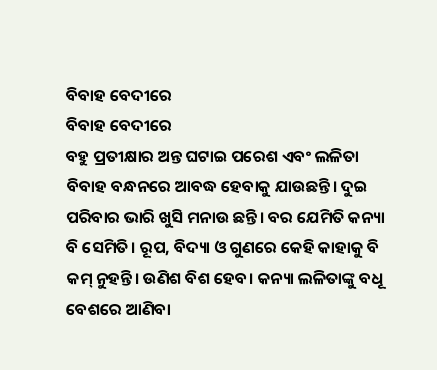ବିବାହ ବେଦୀରେ
ବିବାହ ବେଦୀରେ
ବହୁ ପ୍ରତୀକ୍ଷାର ଅନ୍ତ ଘଟାଇ ପରେଶ ଏବଂ ଲଳିତା ବିବାହ ବନ୍ଧନରେ ଆବଦ୍ଧ ହେବାକୁ ଯାଉଛନ୍ତି। ଦୁଇ ପରିବାର ଭାରି ଖୁସି ମନାଉ ଛନ୍ତି। ବର ଯେମିତି କନ୍ୟା ବି ସେମିତି। ରୂପ, ବିଦ୍ୟା ଓ ଗୁଣରେ କେହି କାହାକୁ ବି କମ୍ ନୁହନ୍ତି। ଉଣିଶ ବିଶ ହେବ। କନ୍ୟା ଲଳିତାଙ୍କୁ ବଧୂ ବେଶରେ ଆଣିବା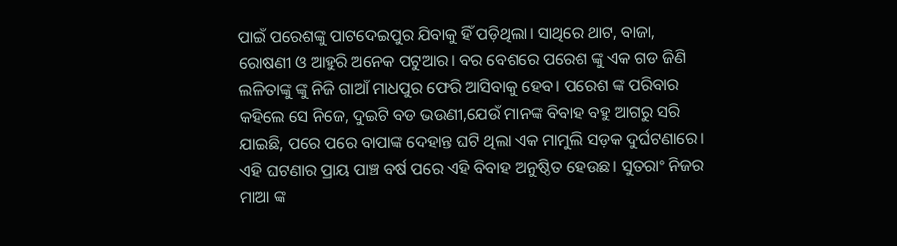ପାଇଁ ପରେଶଙ୍କୁ ପାଟଦେଇପୁର ଯିବାକୁ ହିଁ ପଡ଼ିଥିଲା। ସାଥିରେ ଥାଟ, ବାଜା, ରୋଷଣୀ ଓ ଆହୁରି ଅନେକ ପଟୁଆର। ବର ବେଶରେ ପରେଶ ଙ୍କୁ ଏକ ଗଡ ଜିଣି ଲଳିତାଙ୍କୁ ଙ୍କୁ ନିଜି ଗାଆଁ ମାଧପୁର ଫେରି ଆସିବାକୁ ହେବ। ପରେଶ ଙ୍କ ପରିବାର କହିଲେ ସେ ନିଜେ, ଦୁଇଟି ବଡ ଭଉଣୀ,ଯେଉଁ ମାନଙ୍କ ବିବାହ ବହୁ ଆଗରୁ ସରି ଯାଇଛି, ପରେ ପରେ ବାପାଙ୍କ ଦେହାନ୍ତ ଘଟି ଥିଲା ଏକ ମାମୁଲି ସଡ଼କ ଦୁର୍ଘଟଣାରେ। ଏହି ଘଟଣାର ପ୍ରାୟ ପାଞ୍ଚ ବର୍ଷ ପରେ ଏହି ବିବାହ ଅନୁଷ୍ଠିତ ହେଉଛ। ସୁତରାଂ ନିଜର ମାଆ ଙ୍କ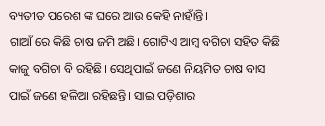ବ୍ୟତୀତ ପରେଶ ଙ୍କ ଘରେ ଆଉ କେହି ନାହାଁନ୍ତି।
ଗାଆଁ ରେ କିଛି ଚାଷ ଜମି ଅଛି। ଗୋଟିଏ ଆମ୍ବ ବଗିଚା ସହିତ କିଛି କାଜୁ ବଗିଚା ବି ରହିଛି। ସେଥିପାଇଁ ଜଣେ ନିୟମିତ ଚାଷ ବାସ ପାଇଁ ଜଣେ ହଳିଆ ରହିଛନ୍ତି। ସାଇ ପଡ଼ିଶାର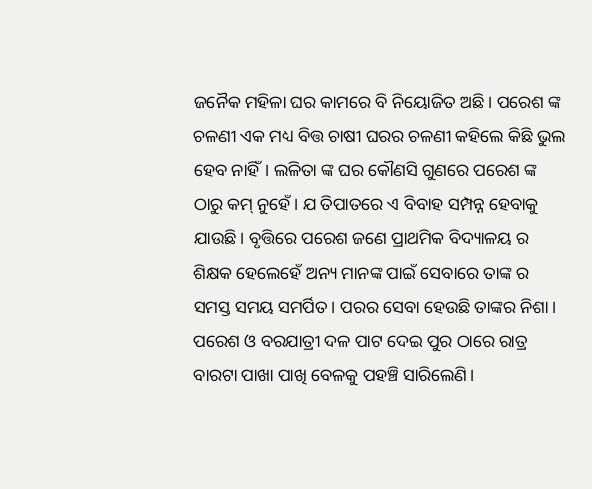ଜନୈକ ମହିଳା ଘର କାମରେ ବି ନିୟୋଜିତ ଅଛି। ପରେଶ ଙ୍କ ଚଳଣୀ ଏକ ମଧ୍ୟ ବିତ୍ତ ଚାଷୀ ଘରର ଚଳଣୀ କହିଲେ କିଛି ଭୁଲ ହେବ ନାହିଁ। ଲଳିତା ଙ୍କ ଘର କୌଣସି ଗୁଣରେ ପରେଶ ଙ୍କ ଠାରୁ କମ୍ ନୁହେଁ। ଯ ତିପାତରେ ଏ ବିବାହ ସମ୍ପନ୍ନ ହେବାକୁ ଯାଉଛି। ବୃତ୍ତିରେ ପରେଶ ଜଣେ ପ୍ରାଥମିକ ବିଦ୍ୟାଳୟ ର ଶିକ୍ଷକ ହେଲେହେଁ ଅନ୍ୟ ମାନଙ୍କ ପାଇଁ ସେବାରେ ତାଙ୍କ ର ସମସ୍ତ ସମୟ ସମର୍ପିତ। ପରର ସେବା ହେଉଛି ତାଙ୍କର ନିଶା।
ପରେଶ ଓ ବରଯାତ୍ରୀ ଦଳ ପାଟ ଦେଇ ପୁର ଠାରେ ରାତ୍ର ବାରଟା ପାଖା ପାଖି ବେଳକୁ ପହଞ୍ଚି ସାରିଲେଣି।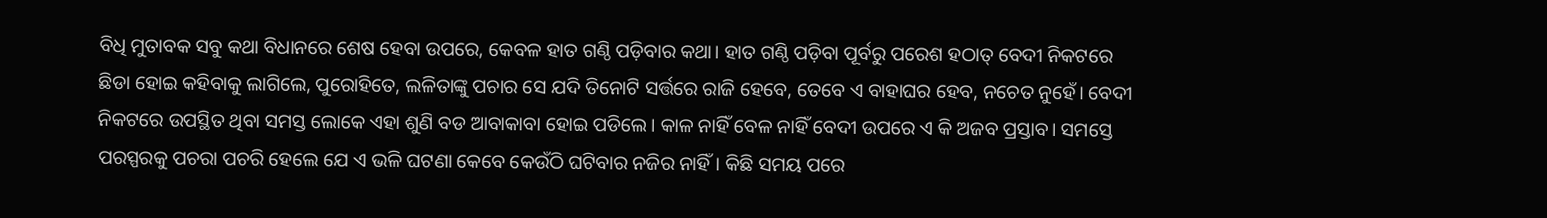ବିଧି ମୁତାବକ ସବୁ କଥା ବିଧାନରେ ଶେଷ ହେବା ଉପରେ, କେବଳ ହାତ ଗଣ୍ଠି ପଡ଼ିବାର କଥା। ହାତ ଗଣ୍ଠି ପଡ଼ିବା ପୂର୍ବରୁ ପରେଶ ହଠାତ୍ ବେଦୀ ନିକଟରେ ଛିଡା ହୋଇ କହିବାକୁ ଲାଗିଲେ, ପୁରୋହିତେ, ଲଳିତାଙ୍କୁ ପଚାର ସେ ଯଦି ତିନୋଟି ସର୍ତ୍ତରେ ରାଜି ହେବେ, ତେବେ ଏ ବାହାଘର ହେବ, ନଚେତ ନୁହେଁ। ବେଦୀ ନିକଟରେ ଉପସ୍ଥିତ ଥିବା ସମସ୍ତ ଲୋକେ ଏହା ଶୁଣି ବଡ ଆବାକାବା ହୋଇ ପଡିଲେ। କାଳ ନାହିଁ ବେଳ ନାହିଁ ବେଦୀ ଉପରେ ଏ କି ଅଜବ ପ୍ରସ୍ତାବ। ସମସ୍ତେ ପରସ୍ପରକୁ ପଚରା ପଚରି ହେଲେ ଯେ ଏ ଭଳି ଘଟଣା କେବେ କେଉଁଠି ଘଟିବାର ନଜିର ନାହିଁ। କିଛି ସମୟ ପରେ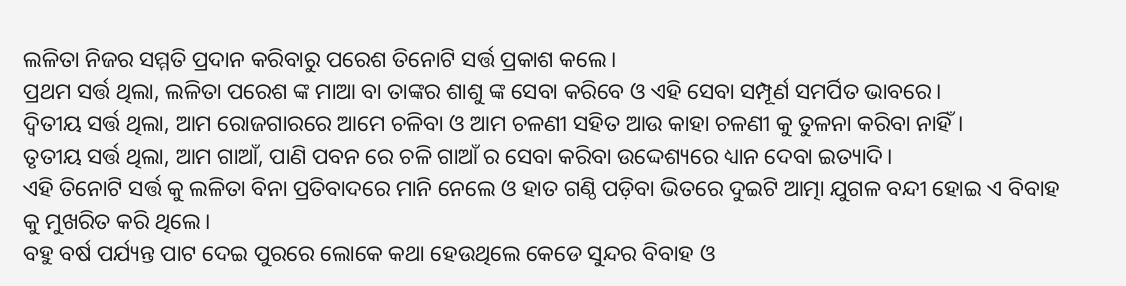ଲଳିତା ନିଜର ସମ୍ମତି ପ୍ରଦାନ କରିବାରୁ ପରେଶ ତିନୋଟି ସର୍ତ୍ତ ପ୍ରକାଶ କଲେ।
ପ୍ରଥମ ସର୍ତ୍ତ ଥିଲା, ଲଳିତା ପରେଶ ଙ୍କ ମାଆ ବା ତାଙ୍କର ଶାଶୁ ଙ୍କ ସେବା କରିବେ ଓ ଏହି ସେବା ସମ୍ପୂର୍ଣ ସମର୍ପିତ ଭାବରେ।
ଦ୍ଵିତୀୟ ସର୍ତ୍ତ ଥିଲା, ଆମ ରୋଜଗାରରେ ଆମେ ଚଳିବା ଓ ଆମ ଚଳଣୀ ସହିତ ଆଉ କାହା ଚଳଣୀ କୁ ତୁଳନା କରିବା ନାହିଁ।
ତୃତୀୟ ସର୍ତ୍ତ ଥିଲା, ଆମ ଗାଆଁ, ପାଣି ପବନ ରେ ଚଳି ଗାଆଁ ର ସେବା କରିବା ଉଦ୍ଦେଶ୍ୟରେ ଧ୍ୟାନ ଦେବା ଇତ୍ୟାଦି।
ଏହି ତିନୋଟି ସର୍ତ୍ତ କୁ ଲଳିତା ବିନା ପ୍ରତିବାଦରେ ମାନି ନେଲେ ଓ ହାତ ଗଣ୍ଠି ପଡ଼ିବା ଭିତରେ ଦୁଇଟି ଆତ୍ମା ଯୁଗଳ ବନ୍ଦୀ ହୋଇ ଏ ବିବାହ କୁ ମୁଖରିତ କରି ଥିଲେ।
ବହୁ ବର୍ଷ ପର୍ଯ୍ୟନ୍ତ ପାଟ ଦେଇ ପୁରରେ ଲୋକେ କଥା ହେଉଥିଲେ କେଡେ ସୁନ୍ଦର ବିବାହ ଓ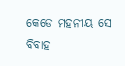କେଡେ ମହନୀୟ ସେ ବିବାହ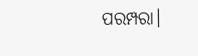ପରମ୍ପରା।